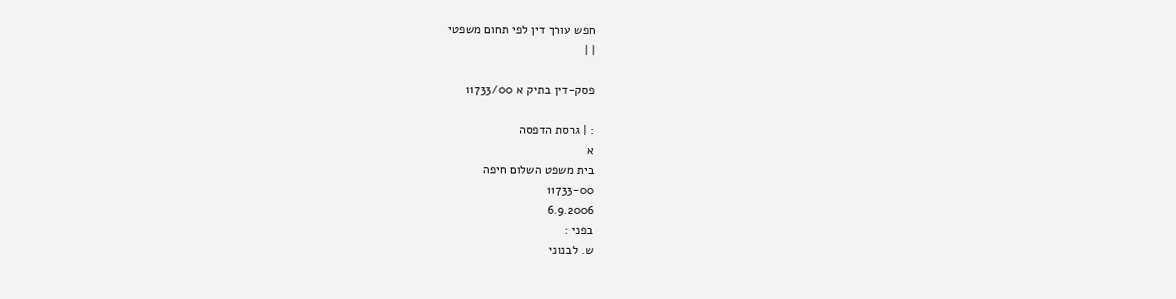חפש עורך דין לפי תחום משפטי
| |

פסק-דין בתיק א 11733/00

: | גרסת הדפסה
א
בית משפט השלום חיפה
11733-00
6.9.2006
בפני :
ש. לבנוני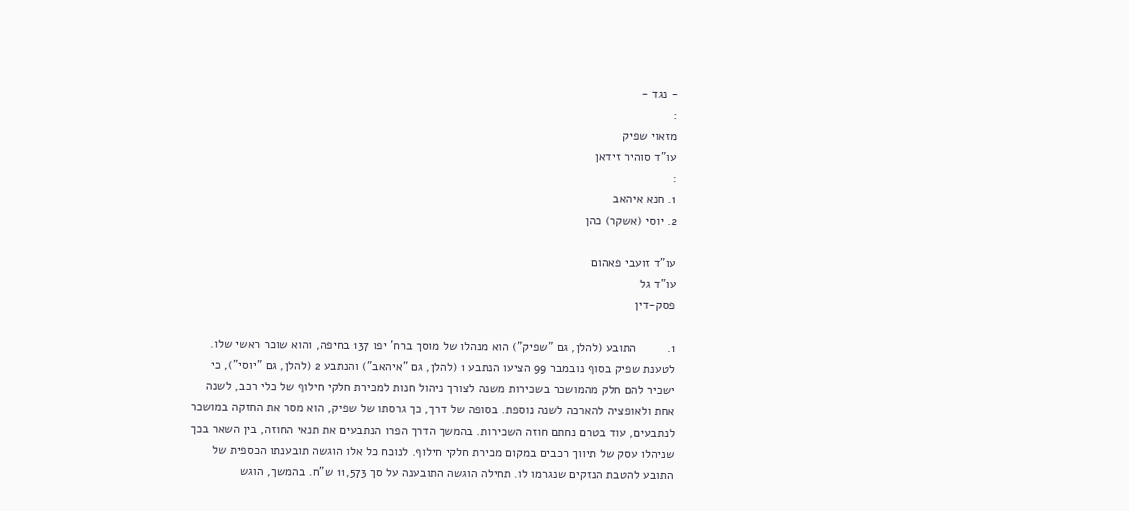- נגד -
:
מזאוי שפיק
עו"ד סוהיר זידאן
:
1. חנא איהאב
2. יוסי (אשקר) כהן

עו"ד זועבי פאהום
עו"ד גל
פסק-דין

1.         התובע (להלן, גם "שפיק") הוא מנהלו של מוסך ברח' יפו 137 בחיפה, והוא שוכר ראשי שלו. לטענת שפיק בסוף נובמבר 99 הציעו הנתבע 1 (להלן, גם "איהאב") והנתבע 2 (להלן, גם "יוסי"), כי ישכיר להם חלק מהמושכר בשכירות משנה לצורך ניהול חנות למכירת חלקי חילוף של כלי רכב, לשנה אחת ולאופציה להארכה לשנה נוספת. בסופה של דרך, כך גרסתו של שפיק, הוא מסר את החזקה במושכר לנתבעים, עוד בטרם נחתם חוזה השכירות. בהמשך הדרך הפרו הנתבעים את תנאי החוזה, בין השאר בכך שניהלו עסק של תיווך רכבים במקום מכירת חלקי חילוף. לנוכח כל אלו הוגשה תובענתו הכספית של התובע להטבת הנזקים שנגרמו לו. תחילה הוגשה התובענה על סך 11,573 ש"ח. בהמשך, הוגש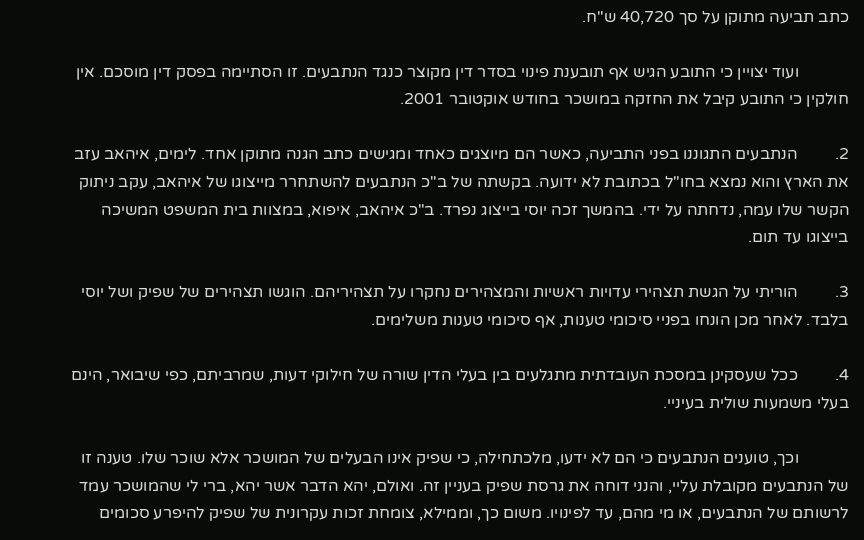כתב תביעה מתוקן על סך 40,720 ש"ח.

            ועוד יצויין כי התובע הגיש אף תובענת פינוי בסדר דין מקוצר כנגד הנתבעים. זו הסתיימה בפסק דין מוסכם. אין חולקין כי התובע קיבל את החזקה במושכר בחודש אוקטובר 2001.

2.         הנתבעים התגוננו בפני התביעה, כאשר הם מיוצגים כאחד ומגישים כתב הגנה מתוקן אחד. לימים, איהאב עזב את הארץ והוא נמצא בחו"ל בכתובת לא ידועה. בקשתה של ב"כ הנתבעים להשתחרר מייצוגו של איהאב, עקב ניתוק הקשר שלו עמה, נדחתה על ידי. בהמשך זכה יוסי בייצוג נפרד. ב"כ איהאב, איפוא, במצוות בית המשפט המשיכה בייצוגו עד תום.

3.         הוריתי על הגשת תצהירי עדויות ראשיות והמצהירים נחקרו על תצהיריהם. הוגשו תצהירים של שפיק ושל יוסי בלבד. לאחר מכן הונחו בפניי סיכומי טענות, אף סיכומי טענות משלימים.

4.         ככל שעסקינן במסכת העובדתית מתגלעים בין בעלי הדין שורה של חילוקי דעות, שמרביתם, כפי שיבואר, הינם בעלי משמעות שולית בעיניי.

            וכך, טוענים הנתבעים כי הם לא ידעו, מלכתחילה, כי שפיק אינו הבעלים של המושכר אלא שוכר שלו. טענה זו של הנתבעים מקובלת עליי, והנני דוחה את גרסת שפיק בעניין זה. ואולם, יהא הדבר אשר יהא, ברי לי שהמושכר עמד לרשותם של הנתבעים, או מי מהם, עד לפינויו. משום כך, וממילא, צומחת זכות עקרונית של שפיק להיפרע סכומים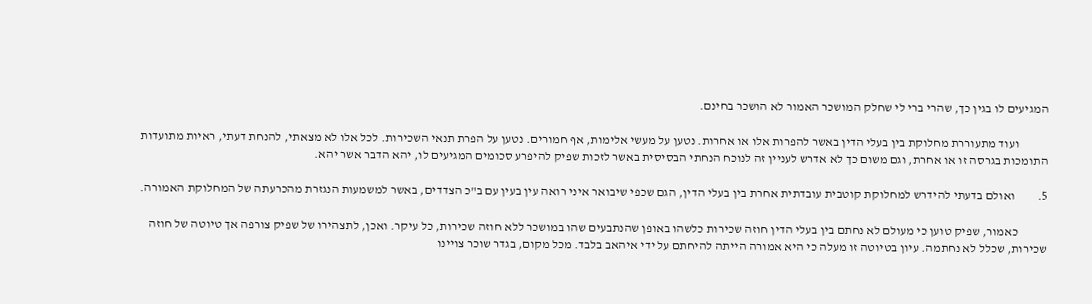המגיעים לו בגין כך, שהרי ברי לי שחלק המושכר האמור לא הושכר בחינם.

            ועוד מתעוררת מחלוקת בין בעלי הדין באשר להפרות אלו או אחרות. נטען על מעשי אלימות, אף חמורים. נטען על הפרת תנאי השכירות. לכל אלו לא מצאתי, להנחת דעתי, ראיות מתועדות התומכות בגרסה זו או אחרת, וגם משום כך לא אדרש לעניין זה לנוכח הנחתי הבסיסית באשר לזכות שפיק להיפרע סכומים המגיעים לו, יהא הדבר אשר יהא.

5.         ואולם בדעתי להידרש למחלוקת קוטבית עובדתית אחרת בין בעלי הדין, הגם שכפי שיבואר איני רואה עין בעין עם ב"כ הצדדים, באשר למשמעות הנגזרת מהכרעתה של המחלוקת האמורה.

            כאמור, שפיק טוען כי מעולם לא נחתם בין בעלי הדין חוזה שכירות כלשהו באופן שהנתבעים שהו במושכר ללא חוזה שכירות, כל עיקר. ואכן, לתצהירו של שפיק צורפה אך טיוטה של חוזה שכירות, שכלל לא נחתמה. עיון בטיוטה זו מעלה כי היא אמורה הייתה להיחתם על ידי איהאב בלבד. מכל מקום, בגדר שוכר צויינו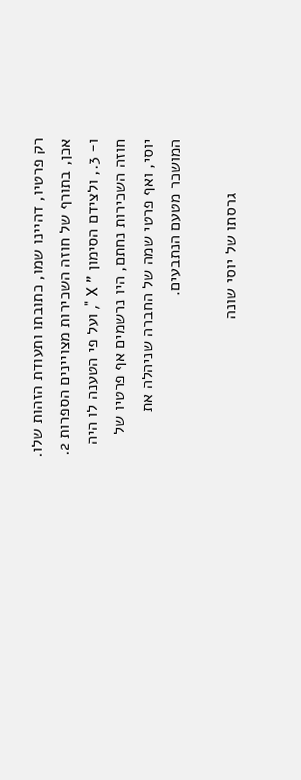רק פרטיו, דהיינו שמו, כתובתו ותעודת הזהות שלו. אכן, בתורף של חוזה השכירות מצויינים הספרות 2. ו- 3., ולצידם הסימון " X ", ועל פי הטענה לו היה חוזה השכירות נחתם, היו נרשמים אף פרטיו של יוסי, ואף פרטי שמה של החברה שניהלה את המושכר מטעם הנתבעים.

            גרסתו של יוסי שונה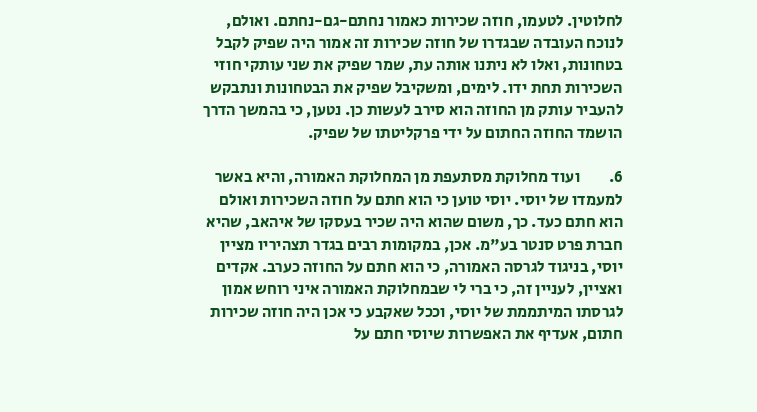לחלוטין. לטעמו, חוזה שכירות כאמור נחתם-גם-נחתם. ואולם, לנוכח העובדה שבגדרו של חוזה שכירות זה אמור היה שפיק לקבל בטחונות, ואלו לא ניתנו אותה עת, שמר שפיק את שני עותקי חוזי השכירות תחת ידו. לימים, ומשקיבל שפיק את הבטחונות ונתבקש להעביר עותק מן החוזה הוא סירב לעשות כן. נטען, כי בהמשך הדרך הושמד החוזה החתום על ידי פרקליטתו של שפיק.

6.         ועוד מחלוקת מסתעפת מן המחלוקת האמורה, והיא באשר למעמדו של יוסי. יוסי טוען כי הוא חתם על חוזה השכירות ואולם הוא חתם כעד. כך, משום שהוא היה שכיר בעסקו של איהאב, שהיא חברת פרט סנטר בע"מ. אכן, במקומות רבים בגדר תצהיריו מציין יוסי, בניגוד לגרסה האמורה, כי הוא חתם על החוזה כערב. אקדים ואציין, לעניין זה, כי ברי לי שבמחלוקת האמורה איני רוחש אמון לגרסתו המיתממת של יוסי, וככל שאקבע כי אכן היה חוזה שכירות חתום, אעדיף את האפשרות שיוסי חתם על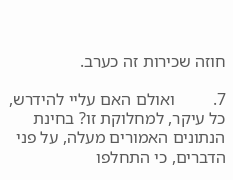חוזה שכירות זה כערב.

7.         ואולם האם עליי להידרש, כל עיקר, למחלוקת זו? בחינת הנתונים האמורים מעלה, על פני הדברים, כי התחלפו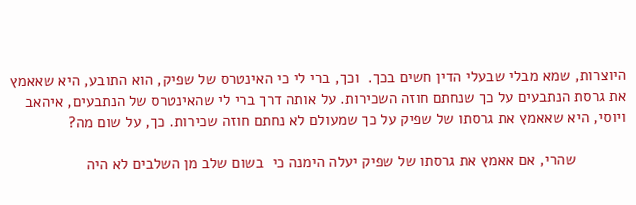היוצרות, שמא מבלי שבעלי הדין חשים בכך.  וכך, ברי לי כי האינטרס של שפיק, הוא התובע, היא שאאמץ את גרסת הנתבעים על כך שנחתם חוזה השכירות. על אותה דרך ברי לי שהאינטרס של הנתבעים, איהאב ויוסי, היא שאאמץ את גרסתו של שפיק על כך שמעולם לא נחתם חוזה שכירות. כך, על שום מה?

            שהרי, אם אאמץ את גרסתו של שפיק יעלה הימנה כי  בשום שלב מן השלבים לא היה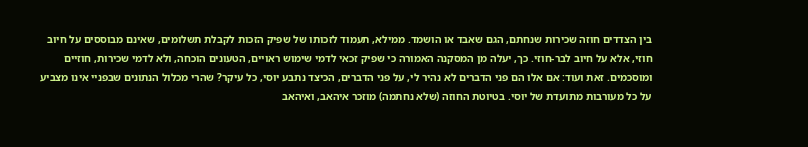בין הצדדים חוזה שכירות שנחתם, הגם שאבד או הושמד. ממילא, תעמוד לזכותו של שפיק הזכות לקבלת תשלומים, שאינם מבוססים על חיוב חוזי, אלא על חיוב לבר-חוזי. כך, יעלה מן המסקנה האמורה כי שפיק זכאי לדמי שימוש ראויים, הטעונים הוכחה, ולא לדמי שכירות, חוזיים ומוסכמים. זאת ועוד: אם אלו הם פני הדברים לא נהיר לי, על פני הדברים, הכיצד נתבע יוסי, כל עיקר? שהרי מכלול הנתונים שבפניי אינו מצביע על כל מעורבות מתועדת של יוסי. בטיוטת החוזה (שלא נחתמה) מוזכר איהאב, ואיהאב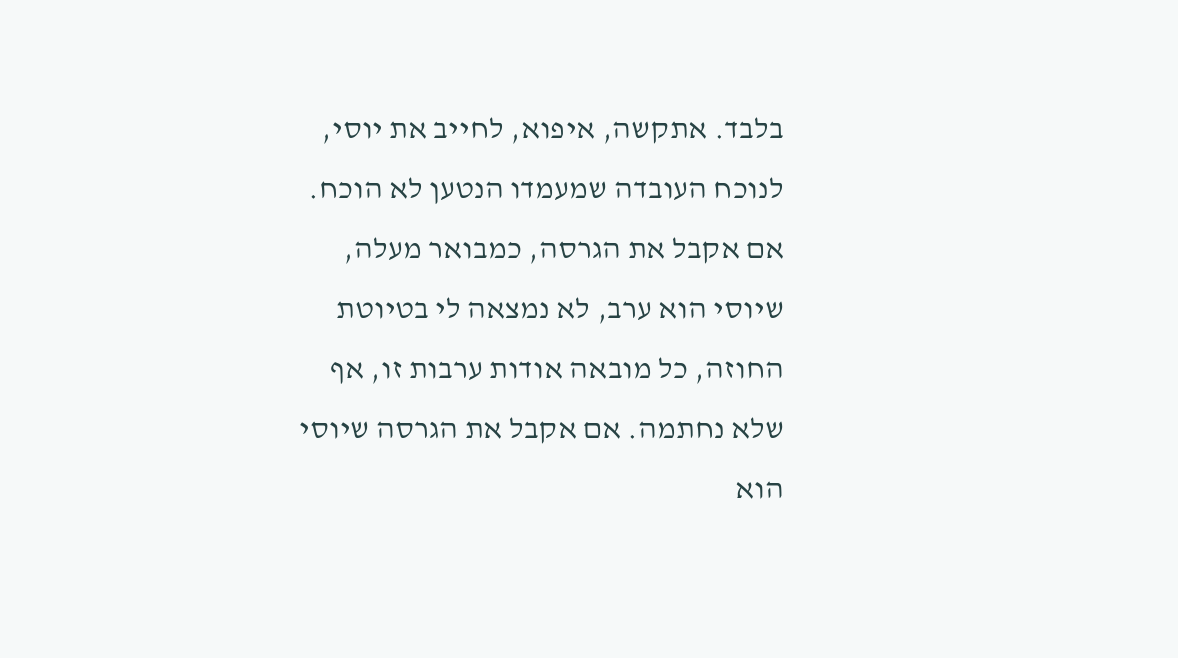בלבד. אתקשה, איפוא, לחייב את יוסי, לנוכח העובדה שמעמדו הנטען לא הוכח. אם אקבל את הגרסה, כמבואר מעלה, שיוסי הוא ערב, לא נמצאה לי בטיוטת החוזה, כל מובאה אודות ערבות זו, אף שלא נחתמה. אם אקבל את הגרסה שיוסי הוא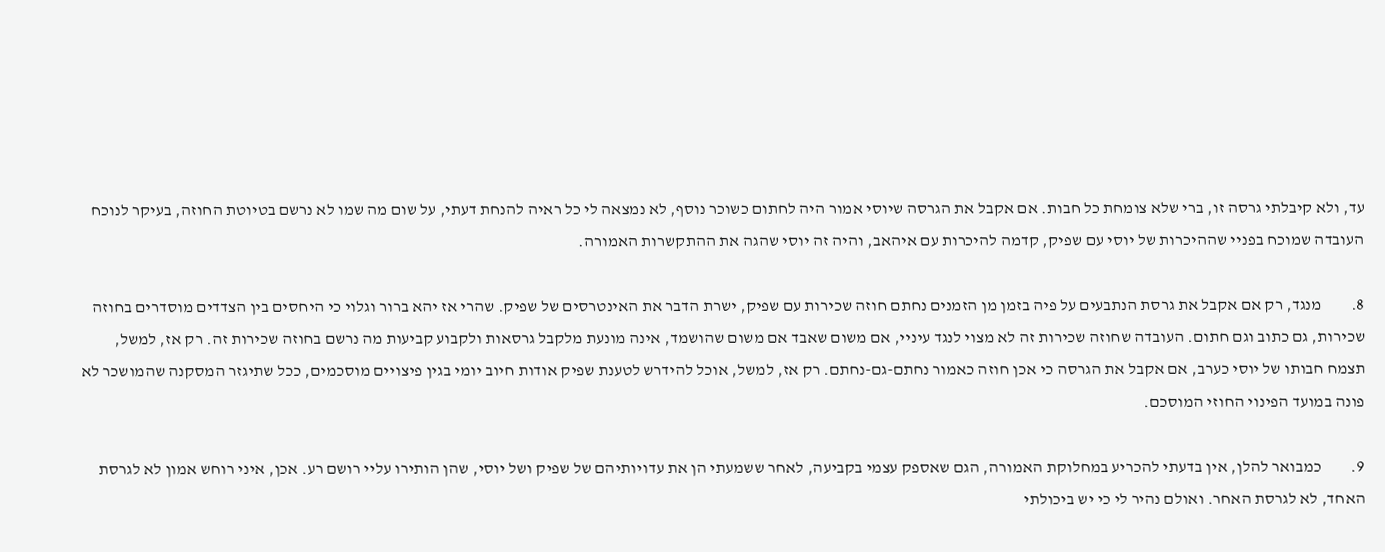עד, ולא קיבלתי גרסה זו, ברי שלא צומחת כל חבות. אם אקבל את הגרסה שיוסי אמור היה לחתום כשוכר נוסף, לא נמצאה לי כל ראיה להנחת דעתי, על שום מה שמו לא נרשם בטיוטת החוזה, בעיקר לנוכח העובדה שמוכח בפניי שההיכרות של יוסי עם שפיק, קדמה להיכרות עם איהאב, והיה זה יוסי שהגה את ההתקשרות האמורה.

8.         מנגד, רק אם אקבל את גרסת הנתבעים על פיה בזמן מן הזמנים נחתם חוזה שכירות עם שפיק, ישרת הדבר את האינטרסים של שפיק. שהרי אז יהא ברור וגלוי כי היחסים בין הצדדים מוסדרים בחוזה שכירות, גם כתוב וגם חתום. העובדה שחוזה שכירות זה לא מצוי לנגד עיניי, אם משום שאבד אם משום שהושמד, אינה מונעת מלקבל גרסאות ולקבוע קביעות מה נרשם בחוזה שכירות זה. רק אז, למשל, תצמח חבותו של יוסי כערב, אם אקבל את הגרסה כי אכן חוזה כאמור נחתם-גם-נחתם. רק אז, למשל, אוכל להידרש לטענת שפיק אודות חיוב יומי בגין פיצויים מוסכמים, ככל שתיגזר המסקנה שהמושכר לא פונה במועד הפינוי החוזי המוסכם.

9.         כמבואר להלן, אין בדעתי להכריע במחלוקת האמורה, הגם שאספק עצמי בקביעה, לאחר ששמעתי הן את עדויותיהם של שפיק ושל יוסי, שהן הותירו עליי רושם רע. אכן, איני רוחש אמון לא לגרסת האחד, לא לגרסת האחר. ואולם נהיר לי כי יש ביכולתי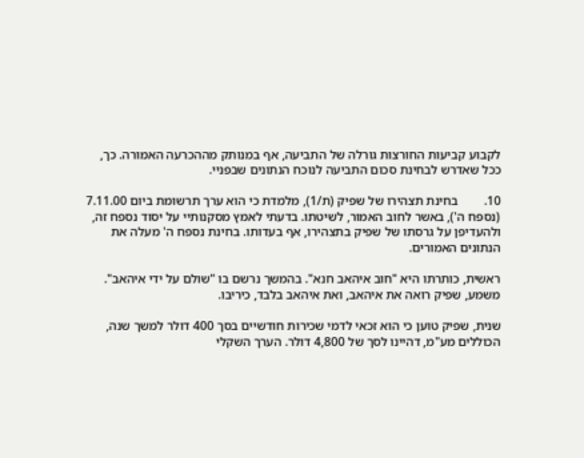לקבוע קביעות החורצות גורלה של התביעה, אף במנותק מההכרעה האמורה. כך, ככל שאדרש לבחינת סכום התביעה לנוכח הנתונים שבפניי.

10.        בחינת תצהירו של שפיק (ת/1), מלמדת כי הוא ערך תרשומת ביום 7.11.00 (נספח ה'), באשר לחוב האמור, לשיטתו. בדעתי לאמץ מסקנותיי על יסוד נספח זה, ולהעדיפן על גרסתו של שפיק בתצהירו, אף בעדותו. בחינת נספח ה' מעלה את הנתונים האמורים.

ראשית, כותרתו היא "חוב איהאב חנא". בהמשך נרשם בו "שולם על ידי איהאב". משמע, שפיק רואה את איהאב, ואת איהאב בלבד, כיריבו.

שנית, שפיק טוען כי הוא זכאי לדמי שכירות חודשיים בסך 400 דולר למשך שנה, הכוללים מע"מ, דהיינו לסך של 4,800 דולר. הערך השקלי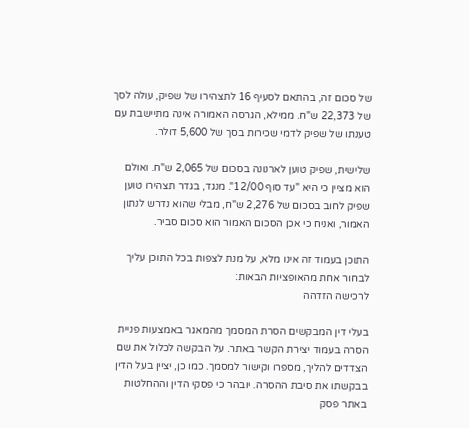של סכום זה, בהתאם לסעיף 16 לתצהירו של שפיק, עולה לסך של 22,373 ש"ח. ממילא, הגרסה האמורה אינה מתיישבת עם טענתו של שפיק לדמי שכירות בסך של 5,600 דולר.

שלישית, שפיק טוען לארנונה בסכום של 2,065 ש"ח. ואולם הוא מציין כי היא "עד סוף 12/00". מנגד, בגדר תצהירו טוען שפיק לחוב בסכום של 2,276 ש"ח, מבלי שהוא נדרש לנתון האמור, ואניח כי אכן הסכום האמור הוא סכום סביר.

התוכן בעמוד זה אינו מלא, על מנת לצפות בכל התוכן עליך לבחור אחת מהאופציות הבאות:
לרכישה הזדהה

בעלי דין המבקשים הסרת המסמך מהמאגר באמצעות פניית הסרה בעמוד יצירת הקשר באתר. על הבקשה לכלול את שם הצדדים להליך, מספרו וקישור למסמך. כמו כן, יציין בעל הדין בבקשתו את סיבת ההסרה. יובהר כי פסקי הדין וההחלטות באתר פסק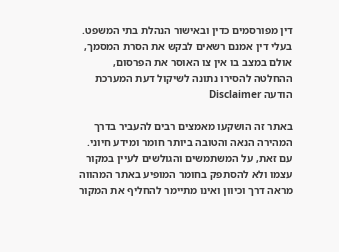דין מפורסמים כדין ובאישור הנהלת בתי המשפט. בעלי דין אמנם רשאים לבקש את הסרת המסמך, אולם במצב בו אין צו האוסר את הפרסום, ההחלטה להסירו נתונה לשיקול דעת המערכת
הודעה Disclaimer

באתר זה הושקעו מאמצים רבים להעביר בדרך המהירה הנאה והטובה ביותר חומר ומידע חיוני. עם זאת, על המשתמשים והגולשים לעיין במקור עצמו ולא להסתפק בחומר המופיע באתר המהווה מראה דרך וכיוון ואינו מתיימר להחליף את המקור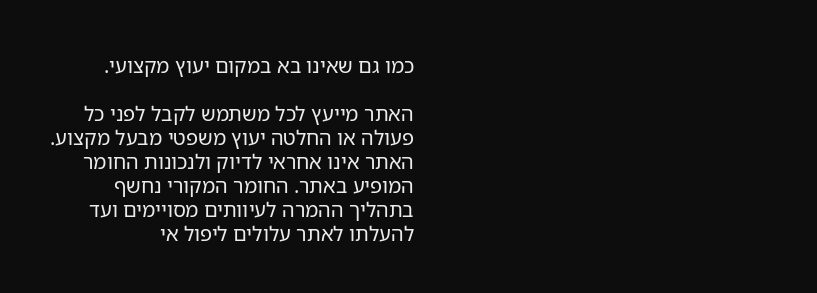כמו גם שאינו בא במקום יעוץ מקצועי.

האתר מייעץ לכל משתמש לקבל לפני כל פעולה או החלטה יעוץ משפטי מבעל מקצוע. האתר אינו אחראי לדיוק ולנכונות החומר המופיע באתר. החומר המקורי נחשף בתהליך ההמרה לעיוותים מסויימים ועד להעלתו לאתר עלולים ליפול אי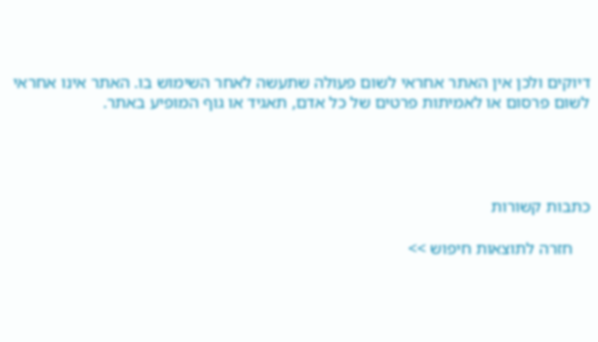דיוקים ולכן אין האתר אחראי לשום פעולה שתעשה לאחר השימוש בו. האתר אינו אחראי לשום פרסום או לאמיתות פרטים של כל אדם, תאגיד או גוף המופיע באתר.




כתבות קשורות

    חזרה לתוצאות חיפוש >>